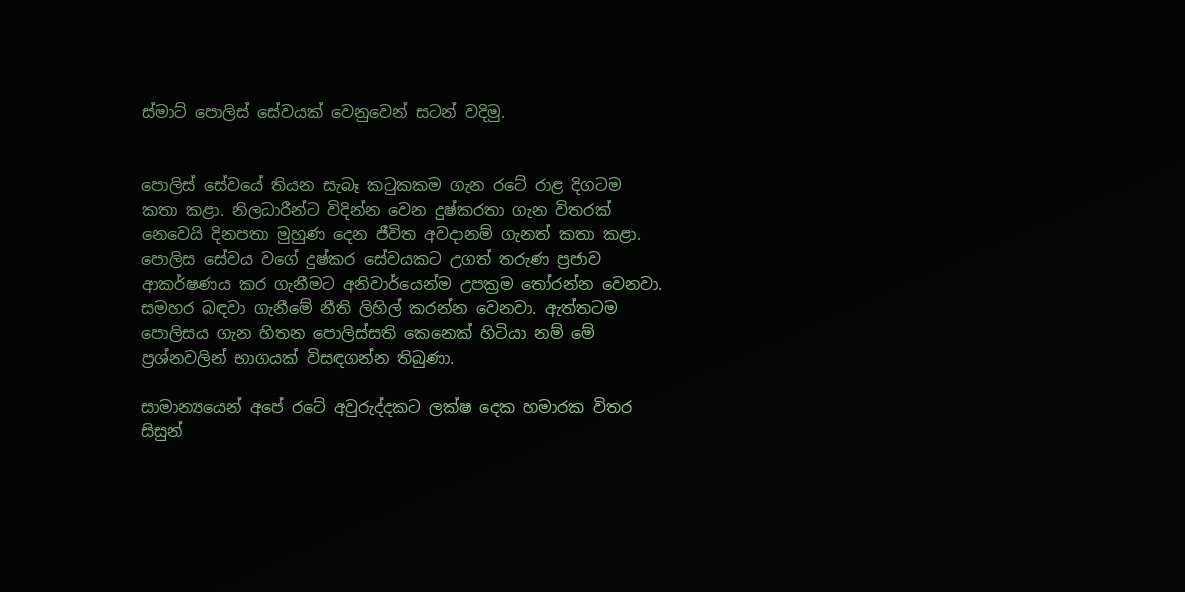ස්මාට් පොලිස් සේවයක් වෙනුවෙන් සටන් වදිමු.


පොලිස් සේවයේ තියන සැබෑ කටුකකම ගැන රටේ රාළ දිගටම කතා කළා. නිලධාරීන්ට විදින්න වෙන දුෂ්කරතා ගැන විතරක් නෙවෙයි දිනපතා මුහුණ දෙන ජීවිත අවදානම් ගැනත් කතා කළා. පොලිස සේවය වගේ දුෂ්කර සේවයකට උගත් තරුණ ප්‍රජාව ආකර්ෂණය කර ගැනීමට අනිවාර්යෙන්ම උපක්‍රම තෝරන්න වෙනවා. සමහර බඳවා ගැනීමේ නීති ලිහිල් කරන්න වෙනවා. ඇත්තටම පොලිසය ගැන හිතන පොලිස්සති කෙනෙක් හිටියා නම් මේ ප්‍රශ්නවලින් භාගයක් විසඳගන්න තිබුණා.

සාමාන්‍යයෙන් අපේ රටේ අවුරුද්දකට ලක්ෂ දෙක හමාරක විතර සිසුන්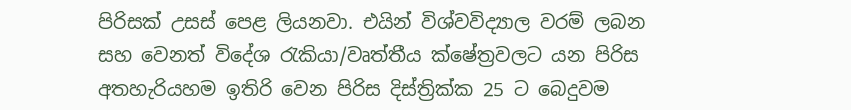පිරිසක් උසස් පෙළ ලියනවා. එයින් විශ්වවිද්‍යාල වරම් ලබන සහ වෙනත් විදේශ රැකියා/වෘත්තීය ක්ෂේත්‍රවලට යන පිරිස අතහැරියහම ඉතිරි වෙන පිරිස දිස්ත්‍රික්ක 25 ට බෙදුවම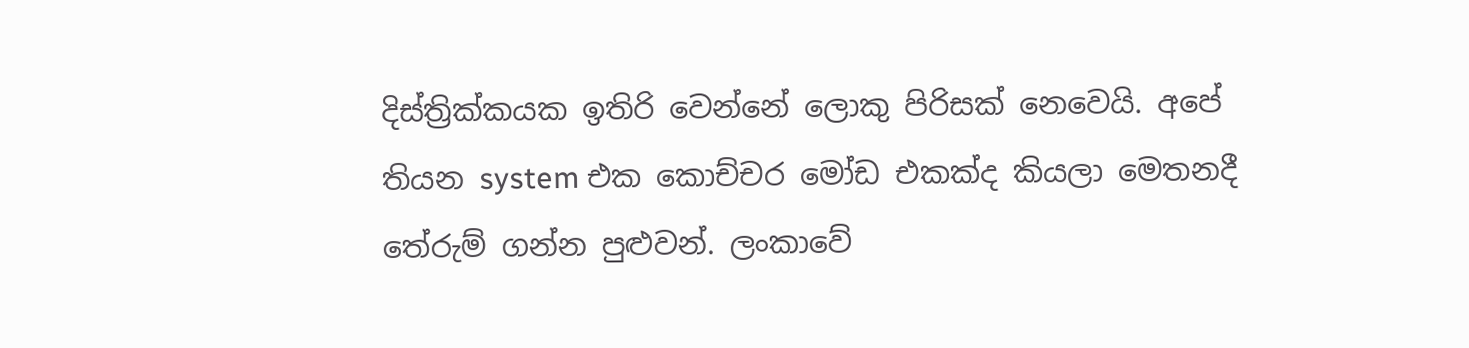දිස්ත්‍රික්කයක ඉතිරි වෙන්නේ ලොකු පිරිසක් නෙවෙයි. අපේ තියන system එක කොච්චර මෝඩ එකක්ද කියලා මෙතනදී තේරුම් ගන්න පුළුවන්. ලංකාවේ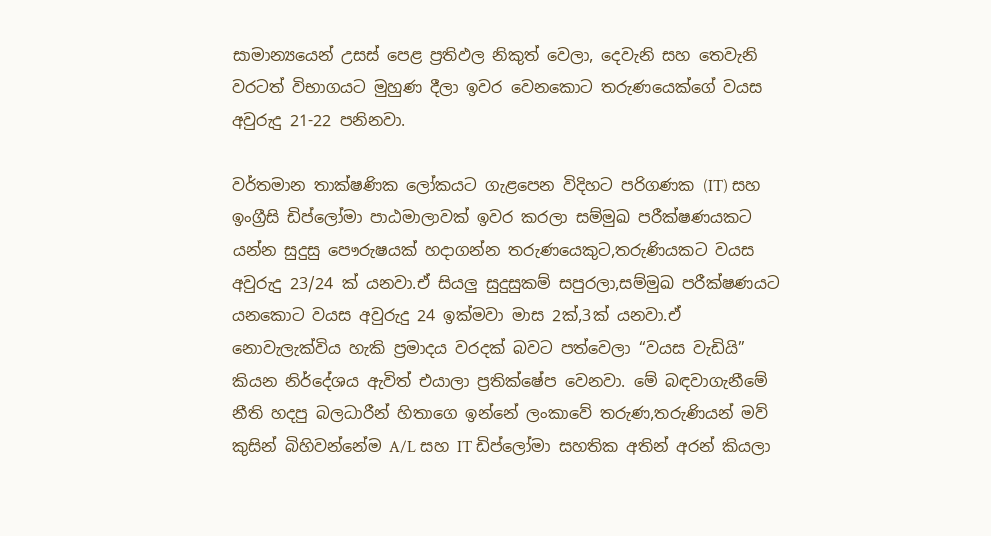සාමාන්‍යයෙන් උසස් පෙළ ප්‍රතිඵල නිකුත් වෙලා, දෙවැනි සහ තෙවැනි වරටත් විභාගයට මුහුණ දීලා ඉවර වෙනකොට තරුණයෙක්ගේ වයස අවුරුදු 21-22 පනිනවා.

වර්තමාන තාක්ෂණික ලෝකයට ගැළපෙන විදිහට පරිගණක (IT) සහ ඉංග්‍රීසි ඩිප්ලෝමා පාඨමාලාවක් ඉවර කරලා සම්මුඛ පරීක්ෂණයකට යන්න සුදුසු පෞරුෂයක් හදාගන්න තරුණයෙකුට,තරුණියකට වයස අවුරුදු 23/24 ක් යනවා.ඒ සියලු සුදුසුකම් සපුරලා,සම්මුඛ පරීක්ෂණයට යනකොට වයස අවුරුදු 24 ඉක්මවා මාස 2ක්,3ක් යනවා.ඒ නොවැලැක්විය හැකි ප්‍රමාදය වරදක් බවට පත්වෙලා “වයස වැඩියි” කියන නිර්දේශය ඇවිත් එයාලා ප්‍රතික්ෂේප වෙනවා. මේ බඳවාගැනීමේ නීති හදපු බලධාරීන් හිතාගෙ ඉන්නේ ලංකාවේ තරුණ,තරුණියන් මව් කුසින් බිහිවන්නේම A/L සහ IT ඩිප්ලෝමා සහතික අතින් අරන් කියලා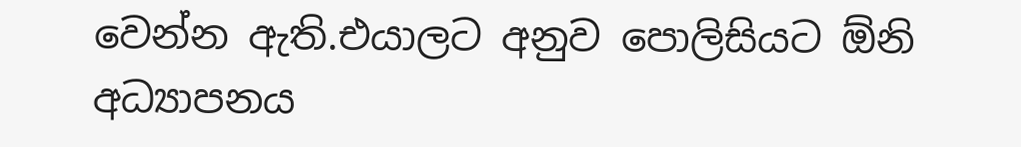වෙන්න ඇති.එයාලට අනුව පොලිසියට ඕනි අධ්‍යාපනය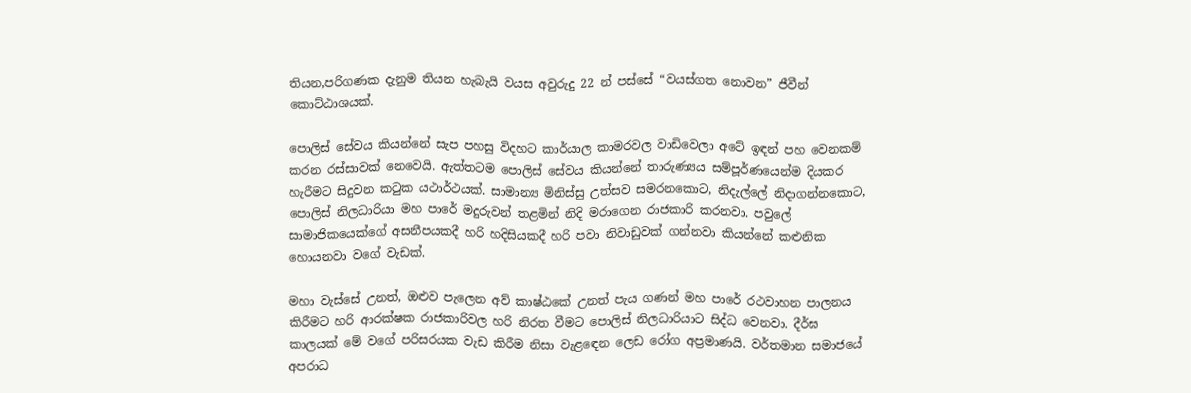තියන,පරිගණක දැනුම තියන හැබැයි වයස අවුරුදු 22 න් පස්සේ “වයස්ගත නොවන” ජීවීන් කොට්ඨාශයක්.

පොලිස් සේවය කියන්නේ සැප පහසු විදහට කාර්යාල කාමරවල වාඩිවෙලා අටේ ඉඳන් පහ වෙනකම් කරන රස්සාවක් නෙවෙයි. ඇත්තටම පොලිස් සේවය කියන්නේ තාරුණ්‍යය සම්පූර්ණයෙන්ම දියකර හැරීමට සිදුවන කටුක යථාර්ථයක්. සාමාන්‍ය මිනිස්සු උත්සව සමරනකොට, නිදැල්ලේ නිදාගන්නකොට, පොලිස් නිලධාරියා මහ පාරේ මදුරුවන් තළමින් නිදි මරාගෙන රාජකාරි කරනවා. පවුලේ සාමාජිකයෙක්ගේ අසනීපයකදී හරි හදිසියකදී හරි පවා නිවාඩුවක් ගන්නවා කියන්නේ කළුනික හොයනවා වගේ වැඩක්.

මහා වැස්සේ උනත්, ඔළුව පැලෙන අව් කාෂ්ඨකේ උනත් පැය ගණන් මහ පාරේ රථවාහන පාලනය කිරීමට හරි ආරක්ෂක රාජකාරිවල හරි නිරත වීමට පොලිස් නිලධාරියාට සිද්ධ වෙනවා. දීර්ඝ කාලයක් මේ වගේ පරිසරයක වැඩ කිරීම නිසා වැළඳෙන ලෙඩ රෝග අප්‍රමාණයි. වර්තමාන සමාජයේ අපරාධ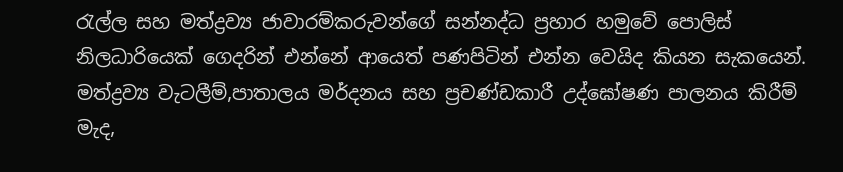රැල්ල සහ මත්ද්‍රව්‍ය ජාවාරම්කරුවන්ගේ සන්නද්ධ ප්‍රහාර හමුවේ පොලිස් නිලධාරියෙක් ගෙදරින් එන්නේ ආයෙත් පණපිටින් එන්න වෙයිද කියන සැකයෙන්. මත්ද්‍රව්‍ය වැටලීම්,පාතාලය මර්දනය සහ ප්‍රචණ්ඩකාරී උද්ඝෝෂණ පාලනය කිරීම් මැද,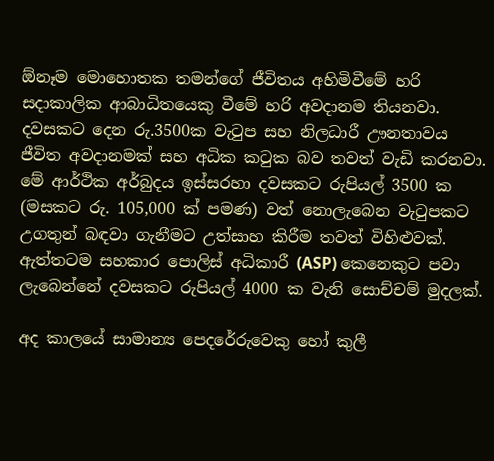ඕනෑම මොහොතක තමන්ගේ ජීවිතය අහිමිවීමේ හරි සදාකාලික ආබාධිතයෙකු වීමේ හරි අවදානම තියනවා.
දවසකට දෙන රු.3500ක වැටුප සහ නිලධාරී ඌනතාවය ජීවිත අවදානමක් සහ අධික කටුක බව තවත් වැඩි කරනවා. මේ ආර්ථික අර්බුදය ඉස්සරහා දවසකට රුපියල් 3500 ක (මසකට රු. 105,000 ක් පමණ) වත් නොලැබෙන වැටුපකට උගතුන් බඳවා ගැනීමට උත්සාහ කිරීම තවත් විහිළුවක්. ඇත්තටම සහකාර පොලිස් අධිකාරී (ASP) කෙනෙකුට පවා ලැබෙන්නේ දවසකට රුපියල් 4000 ක වැනි සොච්චම් මුදලක්.

අද කාලයේ සාමාන්‍ය පෙදරේරුවෙකු හෝ කුලී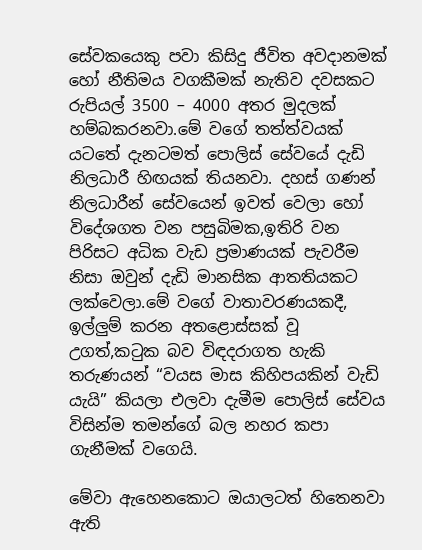සේවකයෙකු පවා කිසිදු ජීවිත අවදානමක් හෝ නීතිමය වගකීමක් නැතිව දවසකට රුපියල් 3500 – 4000 අතර මුදලක් හම්බකරනවා.මේ වගේ තත්ත්වයක් යටතේ දැනටමත් පොලිස් සේවයේ දැඩි නිලධාරී හිඟයක් තියනවා. දහස් ගණන් නිලධාරීන් සේවයෙන් ඉවත් වෙලා හෝ විදේශගත වන පසුබිමක,ඉතිරි වන පිරිසට අධික වැඩ ප්‍රමාණයක් පැවරීම නිසා ඔවුන් දැඩි මානසික ආතතියකට ලක්වෙලා.මේ වගේ වාතාවරණයකදී, ඉල්ලුම් කරන අතළොස්සක් වූ උගත්,කටුක බව විඳදරාගත හැකි තරුණයන් “වයස මාස කිහිපයකින් වැඩි යැයි” කියලා එලවා දැමීම පොලිස් සේවය විසින්ම තමන්ගේ බල නහර කපා ගැනීමක් වගෙයි.

මේවා ඇහෙනකොට ඔයාලටත් හිතෙනවා ඇති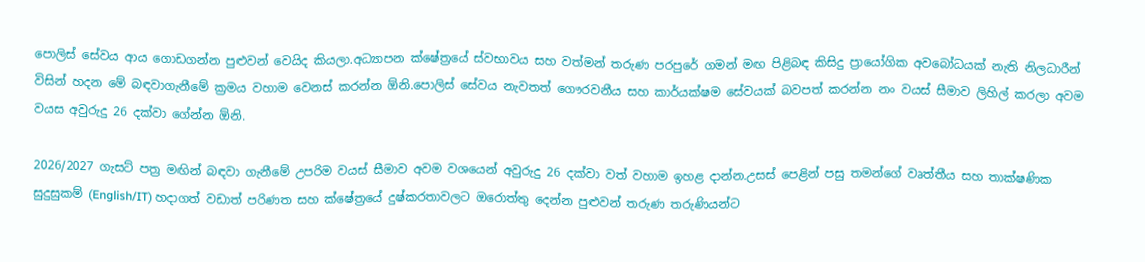පොලිස් සේවය ආය ගොඩගන්න පුළුවන් වෙයිද කියලා.අධ්‍යාපන ක්ෂේත්‍රයේ ස්වභාවය සහ වත්මන් තරුණ පරපුරේ ගමන් මඟ පිළිබඳ කිසිදු ප්‍රායෝගික අවබෝධයක් නැති නිලධාරීන් විසින් හදන මේ බඳවාගැනීමේ ක්‍රමය වහාම වෙනස් කරන්න ඕනි.පොලිස් සේවය නැවතත් ගෞරවනීය සහ කාර්යක්ෂම සේවයක් බවපත් කරන්න නං වයස් සීමාව ලිහිල් කරලා අවම වයස අවුරුදු 26 දක්වා ගේන්න ඕනි.

2026/2027 ගැසට් පත්‍ර මඟින් බඳවා ගැනීමේ උපරිම වයස් සීමාව අවම වශයෙන් අවුරුදු 26 දක්වා වත් වහාම ඉහළ දාන්න.උසස් පෙළින් පසු තමන්ගේ වෘත්තීය සහ තාක්ෂණික සුදුසුකම් (English/IT) හදාගත් වඩාත් පරිණත සහ ක්ෂේත්‍රයේ දුෂ්කරතාවලට ඔරොත්තු දෙන්න පුළුවන් තරුණ තරුණියන්ට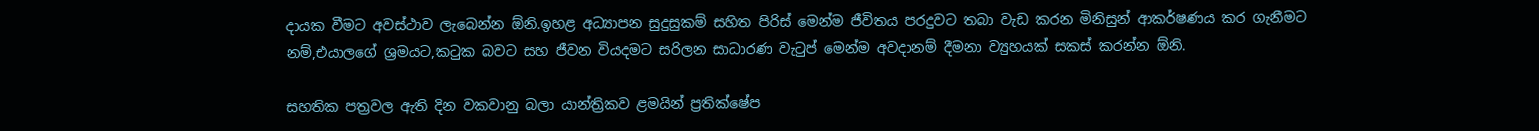දායක වීමට අවස්ථාව ලැබෙන්න ඕනි.ඉහළ අධ්‍යාපන සුදුසුකම් සහිත පිරිස් මෙන්ම ජීවිතය පරදුවට තබා වැඩ කරන මිනිසුන් ආකර්ෂණය කර ගැනීමට නම්,එයාලගේ ශ්‍රමයට,කටුක බවට සහ ජීවන වියදමට සරිලන සාධාරණ වැටුප් මෙන්ම අවදානම් දීමනා ව්‍යුහයක් සකස් කරන්න ඕනි.

සහතික පත්‍රවල ඇති දින වකවානු බලා යාන්ත්‍රිකව ළමයින් ප්‍රතික්ෂේප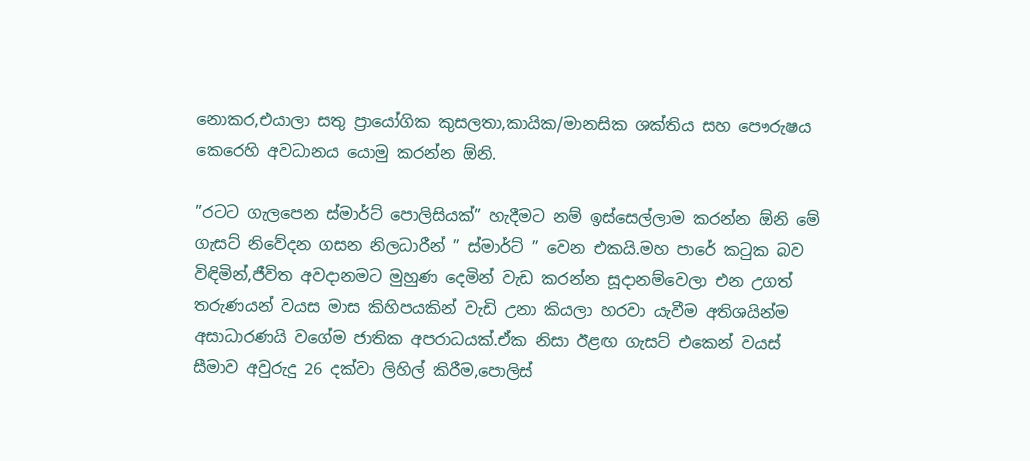නොකර,එයාලා සතු ප්‍රායෝගික කුසලතා,කායික/මානසික ශක්තිය සහ පෞරුෂය කෙරෙහි අවධානය යොමු කරන්න ඕනි.

”රටට ගැලපෙන ස්මාර්ට් පොලිසියක්” හැදීමට නම් ඉස්සෙල්ලාම කරන්න ඕනි මේ ගැසට් නිවේදන ගසන නිලධාරීන් ” ස්මාර්ට් ” වෙන එකයි.මහ පාරේ කටුක බව විඳිමින්,ජීවිත අවදානමට මුහුණ දෙමින් වැඩ කරන්න සූදානම්වෙලා එන උගත් තරුණයන් වයස මාස කිහිපයකින් වැඩි උනා කියලා හරවා යැවීම අතිශයින්ම අසාධාරණයි වගේම ජාතික අපරාධයක්.ඒක නිසා ඊළඟ ගැසට් එකෙන් වයස් සීමාව අවුරුදු 26 දක්වා ලිහිල් කිරීම,පොලිස්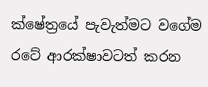ක්ෂේත්‍රයේ පැවැත්මට වගේම රටේ ආරක්ෂාවටත් කරන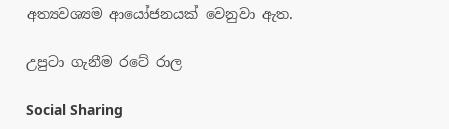අත්‍යවශ්‍යම ආයෝජනයක් වෙනුවා ඇත.

උපුටා ගැනීම රටේ රාල

Social Sharing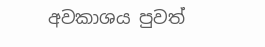අවකාශය පුවත්